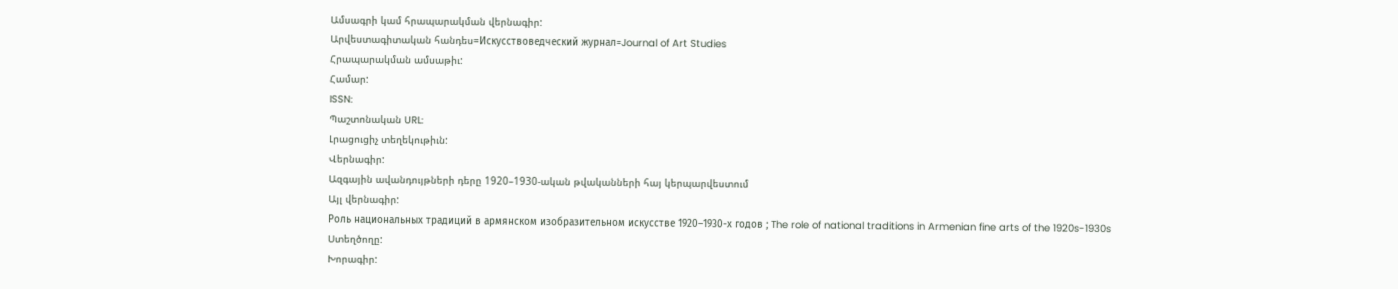Ամսագրի կամ հրապարակման վերնագիր:
Արվեստագիտական հանդես=Искусствоведческий журнал=Journal of Art Studies
Հրապարակման ամսաթիւ:
Համար:
ISSN:
Պաշտոնական URL:
Լրացուցիչ տեղեկութիւն:
Վերնագիր:
Ազգային ավանդույթների դերը 1920–1930-ական թվականների հայ կերպարվեստում
Այլ վերնագիր:
Роль национальных традиций в армянском изобразительном искусстве 1920–1930-х годов ; The role of national traditions in Armenian fine arts of the 1920s-1930s
Ստեղծողը:
Խորագիր: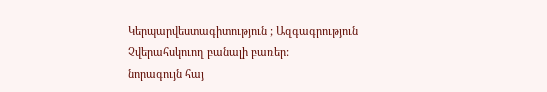Կերպարվեստագիտություն ; Ազգագրություն
Չվերահսկուող բանալի բառեր:
նորագույն հայ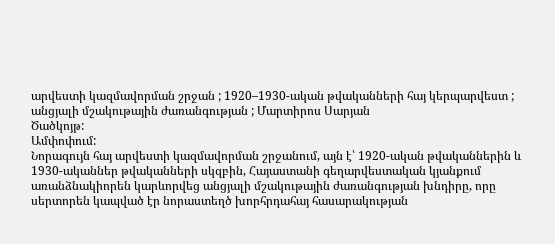արվեստի կազմավորման շրջան ; 1920–1930-ական թվականների հայ կերպարվեստ ; անցյալի մշակութային ժառանգության ; Մարտիրոս Սարյան
Ծածկոյթ:
Ամփոփում:
Նորագույն հայ արվեստի կազմավորման շրջանում, այն է՝ 1920-ական թվականներին և 1930-ականներ թվականների սկզբին, Հայաստանի գեղարվեստական կյանքում առանձնակիորեն կարևորվեց անցյալի մշակութային ժառանգության խնդիրը, որը սերտորեն կապված էր նորաստեղծ խորհրդահայ հասարակության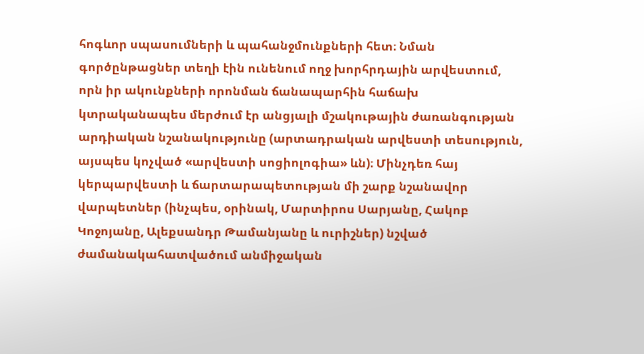հոգևոր սպասումների և պահանջմունքների հետ։ Նման գործընթացներ տեղի էին ունենում ողջ խորհրդային արվեստում, որն իր ակունքների որոնման ճանապարհին հաճախ կտրականապես մերժում էր անցյալի մշակութային ժառանգության արդիական նշանակությունը (արտադրական արվեստի տեսություն, այսպես կոչված «արվեստի սոցիոլոգիա» ևն)։ Մինչդեռ հայ կերպարվեստի և ճարտարապետության մի շարք նշանավոր վարպետներ (ինչպես, օրինակ, Մարտիրոս Սարյանը, Հակոբ Կոջոյանը, Ալեքսանդր Թամանյանը և ուրիշներ) նշված ժամանակահատվածում անմիջական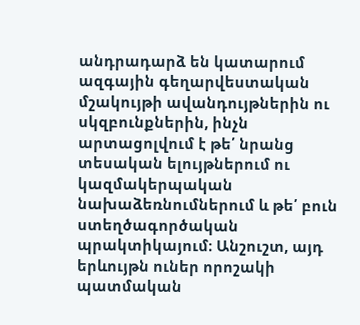անդրադարձ են կատարում ազգային գեղարվեստական մշակույթի ավանդույթներին ու սկզբունքներին, ինչն արտացոլվում է թե՛ նրանց տեսական ելույթներում ու կազմակերպական նախաձեռնումներում և թե՛ բուն ստեղծագործական պրակտիկայում։ Անշուշտ, այդ երևույթն ուներ որոշակի պատմական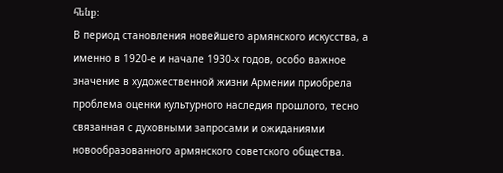հենք։
В период становления новейшего армянского искусства, а именно в 1920-е и начале 1930-х годов, особо важное значение в художественной жизни Армении приобрела проблема оценки культурного наследия прошлого, тесно связанная с духовными запросами и ожиданиями новообразованного армянского советского общества.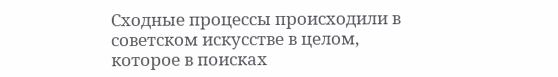Сходные процессы происходили в советском искусстве в целом, которое в поисках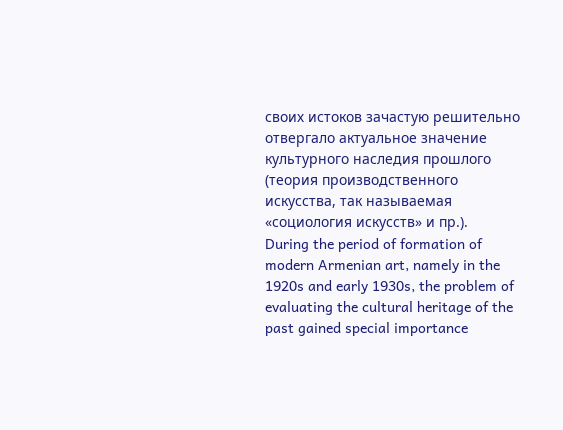своих истоков зачастую решительно отвергало актуальное значение культурного наследия прошлого (теория производственного искусства, так называемая «социология искусств» и пр.).
During the period of formation of modern Armenian art, namely in the 1920s and early 1930s, the problem of evaluating the cultural heritage of the past gained special importance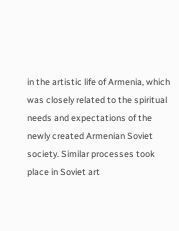in the artistic life of Armenia, which was closely related to the spiritual needs and expectations of the newly created Armenian Soviet society. Similar processes took place in Soviet art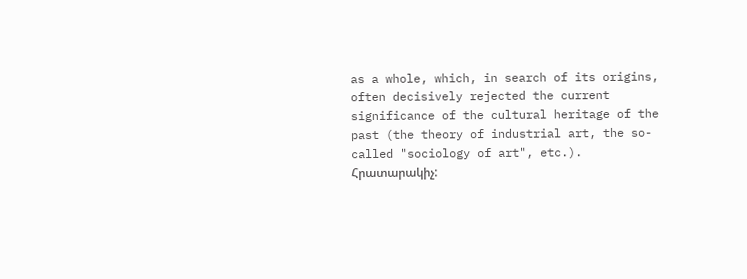as a whole, which, in search of its origins, often decisively rejected the current significance of the cultural heritage of the past (the theory of industrial art, the so-called "sociology of art", etc.).
Հրատարակիչ: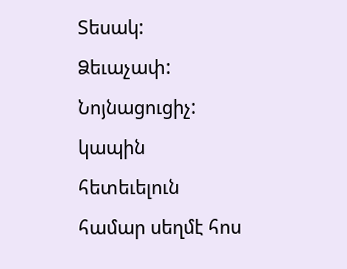Տեսակ:
Ձեւաչափ:
Նոյնացուցիչ:
կապին հետեւելուն համար սեղմէ հոս